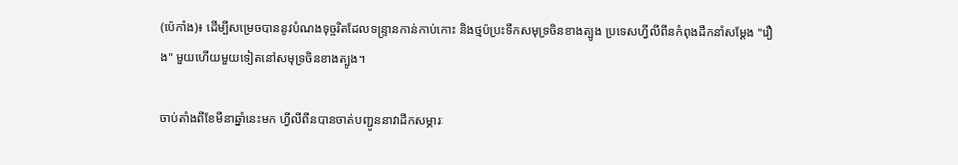(ប៉េកាំង)៖ ដើម្បីសម្រេចបាននូវបំណងទុច្ចរិតដែលទន្រ្ទានកាន់កាប់កោះ និងថ្មប៉ប្រះទឹកសមុទ្រចិនខាងត្បូង ប្រទេសហ្វីលីពីនកំពុងដឹកនាំសម្ដែង "រឿង" មួយហើយមួយទៀតនៅសមុទ្រចិនខាងត្បូង។

ចាប់តាំងពីខែមីនាឆ្នាំនេះមក ហ្វីលីពីនបានចាត់បញ្ជូននាវាដឹកសម្ភារៈ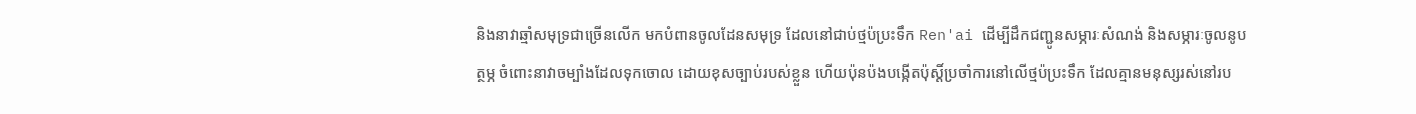និងនាវាឆ្មាំសមុទ្រជាច្រើនលើក មកបំពានចូលដែនសមុទ្រ ដែលនៅជាប់ថ្មប៉ប្រះទឹក Ren'ai ដើម្បីដឹកជញ្ជូនសម្ភារៈសំណង់ និងសម្ភារៈចូលនូបត្ថម្ភ ចំពោះនាវាចម្បាំងដែលទុកចោល ដោយខុសច្បាប់របស់ខ្លួន ហើយប៉ុនប៉ងបង្កើតប៉ុស្ដិ៍ប្រចាំការនៅលើថ្មប៉ប្រះទឹក ដែលគ្មានមនុស្សរស់នៅរប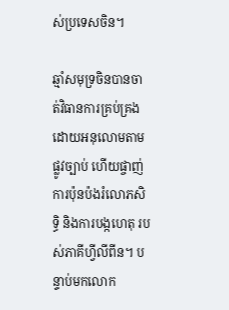ស់ប្រទេសចិន។

ឆ្មាំសមុទ្រចិនបានចាត់វិធានការគ្រប់គ្រង ដោយអនុលោមតាមផ្លូវច្បាប់ ហើយផ្ចាញ់ការប៉ុនប៉ងរំលោភសិទ្ធិ និងការបង្កហេតុ របស់ភាគីហ្វីលីពីន។ បន្ទាប់មកលោក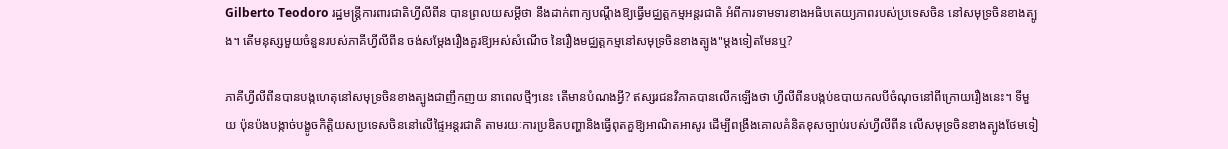Gilberto Teodoro រដ្ឋមន្ត្រីការពារជាតិហ្វីលីពីន បានព្រលយសម្ដីថា នឹងដាក់ពាក្យបណ្តឹងឱ្យធ្វើមជ្ឈត្តកម្មអន្តរជាតិ អំពីការទាមទារខាងអធិបតេយ្យភាពរបស់ប្រទេសចិន នៅសមុទ្រចិនខាងត្បូង។ តើមនុស្សមួយចំនួនរបស់ភាគីហ្វីលីពីន ចង់សម្តែងរឿងគួរឱ្យអស់សំណើច នៃរឿងមជ្ឈត្តកម្មនៅសមុទ្រចិនខាងត្បូង"ម្តងទៀតមែនឬ?

ភាគីហ្វីលីពីនបានបង្កហេតុនៅសមុទ្រចិនខាងត្បូងជាញឹកញយ នាពេលថ្មីៗនេះ តើមានបំណងអ្វី? ឥស្សរជនវិភាគបានលើកឡើងថា ហ្វីលីពីនបង្កប់ឧបាយកលបីចំណុចនៅពីក្រោយរឿងនេះ។ ទីមួយ ប៉ុនប៉ងបង្កាច់បង្ខូចកិត្តិយសប្រទេសចិននៅលើផ្ទៃអន្តរជាតិ តាមរយៈការប្រឌិតបញ្ហានិងធ្វើពុតគួឱ្យអាណិតអាសូរ ដើម្បីពង្រឹងគោលគំនិតខុសច្បាប់របស់ហ្វីលីពីន លើសមុទ្រចិនខាងត្បូងថែមទៀ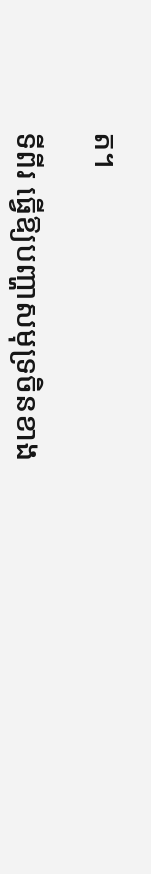ត។

ទីពីរ ធ្វើឱ្យបញ្ហាសមុទ្រចិនខាង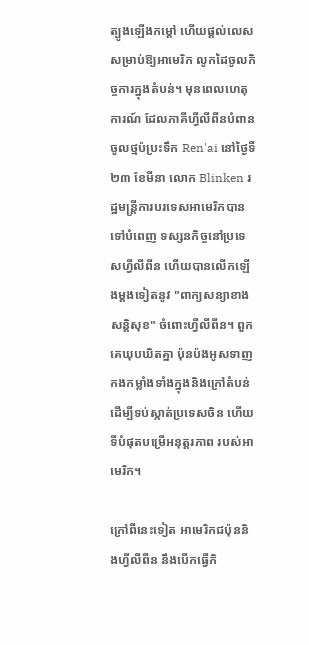ត្បូងឡើងកម្តៅ ហើយផ្តល់លេសសម្រាប់ឱ្យអាមេរិក លូកដៃចូលកិច្ចការក្នុងតំបន់។ មុនពេលហេតុការណ៍ ដែលភាគីហ្វីលីពីនបំពានចូលថ្មប៉ប្រះទឹក Ren'ai នៅថ្ងៃទី២៣ ខែមីនា លោក Blinken រដ្ឋមន្ត្រីការបរទេសអាមេរិកបានទៅបំពេញ ទស្សនកិច្ចនៅប្រទេសហ្វីលីពីន ហើយបានលើកឡើងម្តងទៀតនូវ "ពាក្យសន្យាខាងសន្តិសុខ" ចំពោះហ្វីលីពីន។ ពួកគេឃុបឃិតគ្នា ប៉ុនប៉ងអូសទាញ កងកម្លាំងទាំងក្នុងនិងក្រៅតំបន់ ដើម្បីទប់ស្កាត់ប្រទេសចិន ហើយទីបំផុតបម្រើអនុត្តរភាព របស់អាមេរិក។

ក្រៅពីនេះទៀត អាមេរិកជប៉ុននិងហ្វីលីពីន នឹងបើកធ្វើកិ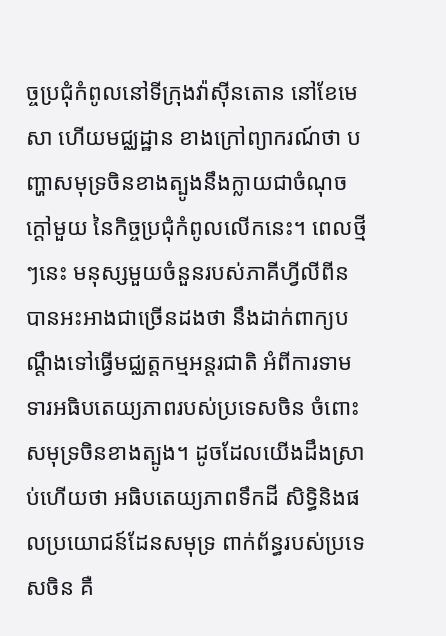ច្ចប្រជុំកំពូលនៅទីក្រុងវ៉ាស៊ីនតោន នៅខែមេសា ហើយមជ្ឈដ្ឋាន ខាងក្រៅព្យាករណ៍ថា បញ្ហាសមុទ្រចិនខាងត្បូងនឹងក្លាយជាចំណុចក្តៅមួយ នៃកិច្ចប្រជុំកំពូលលើកនេះ។ ពេលថ្មីៗនេះ មនុស្សមួយចំនួនរបស់ភាគីហ្វីលីពីន បានអះអាងជាច្រើនដងថា នឹងដាក់ពាក្យបណ្តឹងទៅធ្វើមជ្ឈត្តកម្មអន្តរជាតិ អំពីការទាមទារអធិបតេយ្យភាពរបស់ប្រទេសចិន ចំពោះសមុទ្រចិនខាងត្បូង។ ដូចដែលយើងដឹងស្រាប់ហើយថា អធិបតេយ្យភាពទឹកដី សិទ្ធិនិងផលប្រយោជន៍ដែនសមុទ្រ ពាក់ព័ន្ធរបស់ប្រទេសចិន គឺ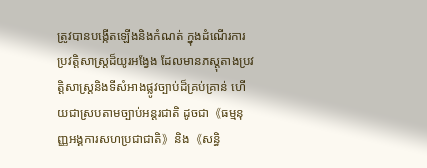ត្រូវបានបង្កើតឡើងនិងកំណត់ ក្នុងដំណើរការប្រវត្តិសាស្ត្រដ៏យូរអង្វែង ដែលមានភស្តុតាងប្រវត្តិសាស្ត្រនិងទីសំអាងផ្លូវច្បាប់ដ៏គ្រប់គ្រាន់ ហើយជាស្របតាមច្បាប់អន្តរជាតិ ដូចជា《ធម្មនុញ្ញអង្គការសហប្រជាជាតិ》និង《សន្ធិ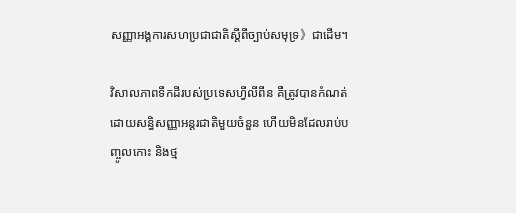សញ្ញាអង្គការសហប្រជាជាតិស្តីពីច្បាប់សមុទ្រ》ជាដើម។

វិសាលភាពទឹកដីរបស់ប្រទេសហ្វីលីពីន គឺត្រូវបានកំណត់ដោយសន្ធិសញ្ញាអន្តរជាតិមួយចំនួន ហើយមិនដែលរាប់បញ្ចូលកោះ និងថ្ម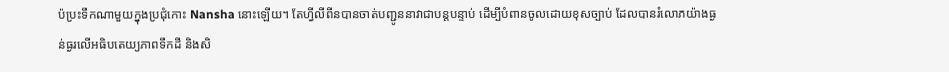ប៉ប្រះទឹកណាមួយក្នុងប្រជុំកោះ Nansha នោះឡើយ។ តែហ្វីលីពីនបានចាត់បញ្ជូននាវាជាបន្ដបន្ទាប់ ដើម្បីបំពានចូលដោយខុសច្បាប់ ដែលបានរំលោភយ៉ាងធ្ងន់ធ្ងរលើអធិបតេយ្យភាពទឹកដី និងសិ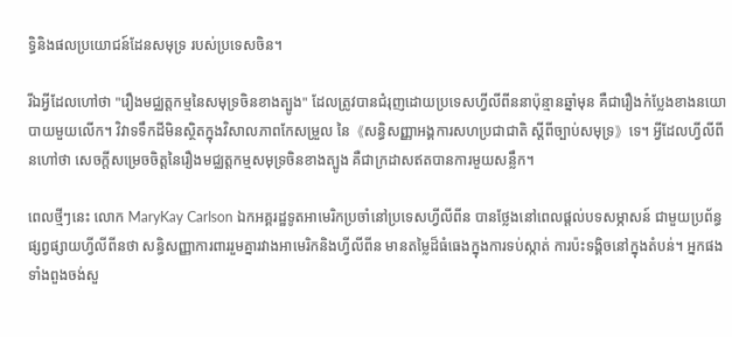ទ្ធិនិងផលប្រយោជន៍ដែនសមុទ្រ របស់ប្រទេសចិន។

រីឯអ្វីដែលហៅថា "រឿងមជ្ឈត្តកម្មនៃសមុទ្រចិនខាងត្បូង" ដែលត្រូវបានជំរុញដោយប្រទេសហ្វីលីពីននាប៉ុន្មានឆ្នាំមុន គឺជារឿងកំប្លែងខាងនយោបាយមួយលើក។ វិវាទទឹកដីមិនស្ថិតក្នុងវិសាលភាពកែសម្រួល នៃ《សន្ធិសញ្ញាអង្គការសហប្រជាជាតិ ស្តីពីច្បាប់សមុទ្រ》ទេ។ អ្វីដែលហ្វីលីពីនហៅថា សេចក្តីសម្រេចចិត្តនៃរឿងមជ្ឈត្តកម្មសមុទ្រចិនខាងត្បូង គឺជាក្រដាសឥតបានការមួយសន្លឹក។

ពេលថ្មីៗនេះ លោក MaryKay Carlson ឯកអគ្គរដ្ឋទូតអាមេរិកប្រចាំនៅប្រទេសហ្វីលីពីន បានថ្លែងនៅពេលផ្តល់បទសម្ភាសន៍ ជាមួយប្រព័ន្ធផ្សព្វផ្សាយហ្វីលីពីនថា សន្ធិសញ្ញាការពាររួមគ្នារវាងអាមេរិកនិងហ្វីលីពីន មានតម្លៃដ៏ធំធេងក្នុងការទប់ស្កាត់ ការប៉ះទង្គិចនៅក្នុងតំបន់។ អ្នកផងទាំងពួងចង់សួ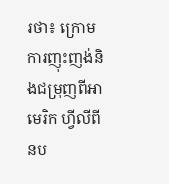រថា៖ ក្រោមការញុះញង់និងជម្រុញពីអាមេរិក ហ្វីលីពីនប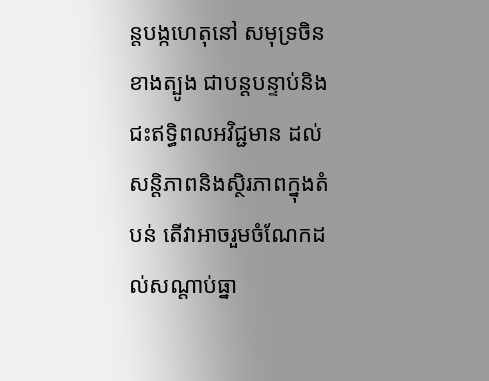ន្តបង្កហេតុនៅ សមុទ្រចិនខាងត្បូង ជាបន្តបន្ទាប់និងជះឥទ្ធិពលអវិជ្ជមាន ដល់សន្តិភាពនិងស្ថិរភាពក្នុងតំបន់ តើវាអាចរួមចំណែកដល់សណ្តាប់ធ្នា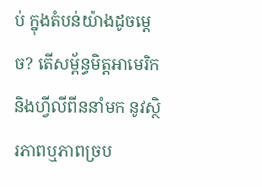ប់ ក្នុងតំបន់យ៉ាងដូចម្តេច? តើសម្ព័ន្ធមិត្តអាមេរិកនិងហ្វីលីពីននាំមក នូវស្ថិរភាពឬភាពច្រប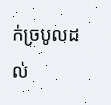ក់ច្របូលដល់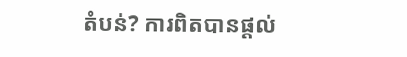តំបន់? ការពិតបានផ្តល់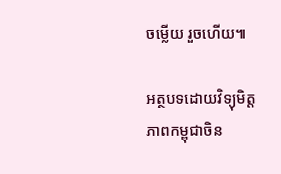ចម្លើយ រួចហើយ៕

អត្ថបទដោយវិទ្យុមិត្តភាពកម្ពុជាចិន